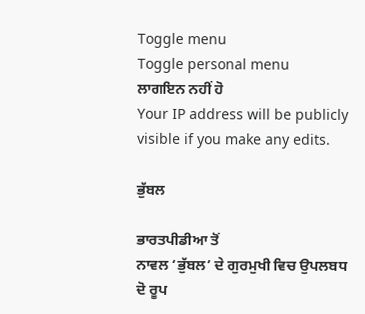Toggle menu
Toggle personal menu
ਲਾਗਇਨ ਨਹੀਂ ਹੋ
Your IP address will be publicly visible if you make any edits.

ਭੁੱਬਲ

ਭਾਰਤਪੀਡੀਆ ਤੋਂ
ਨਾਵਲ ‘ਭੁੱਬਲ’ ਦੇ ਗੁਰਮੁਖੀ ਵਿਚ ਉਪਲਬਧ ਦੋ ਰੂਪ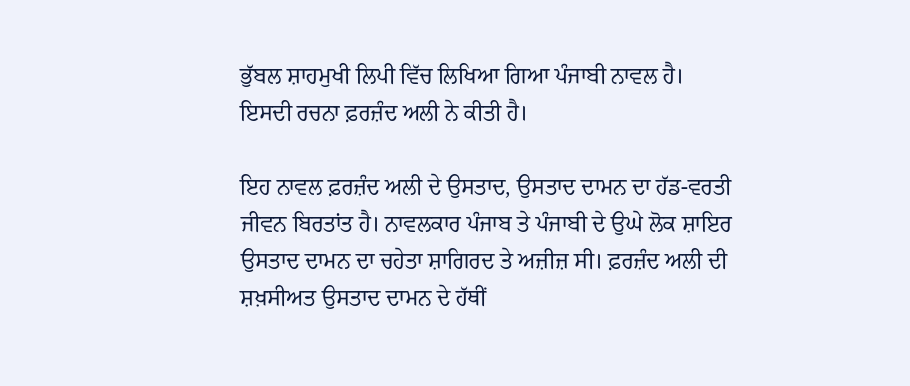ਭੁੱਬਲ ਸ਼ਾਹਮੁਖੀ ਲਿਪੀ ਵਿੱਚ ਲਿਖਿਆ ਗਿਆ ਪੰਜਾਬੀ ਨਾਵਲ ਹੈ। ਇਸਦੀ ਰਚਨਾ ਫ਼ਰਜ਼ੰਦ ਅਲੀ ਨੇ ਕੀਤੀ ਹੈ।

ਇਹ ਨਾਵਲ ਫ਼ਰਜ਼ੰਦ ਅਲੀ ਦੇ ਉਸਤਾਦ, ਉਸਤਾਦ ਦਾਮਨ ਦਾ ਹੱਡ-ਵਰਤੀ ਜੀਵਨ ਬਿਰਤਾਂਤ ਹੈ। ਨਾਵਲਕਾਰ ਪੰਜਾਬ ਤੇ ਪੰਜਾਬੀ ਦੇ ਉਘੇ ਲੋਕ ਸ਼ਾਇਰ ਉਸਤਾਦ ਦਾਮਨ ਦਾ ਚਹੇਤਾ ਸ਼ਾਗਿਰਦ ਤੇ ਅਜ਼ੀਜ਼ ਸੀ। ਫ਼ਰਜ਼ੰਦ ਅਲੀ ਦੀ ਸ਼ਖ਼ਸੀਅਤ ਉਸਤਾਦ ਦਾਮਨ ਦੇ ਹੱਥੀਂ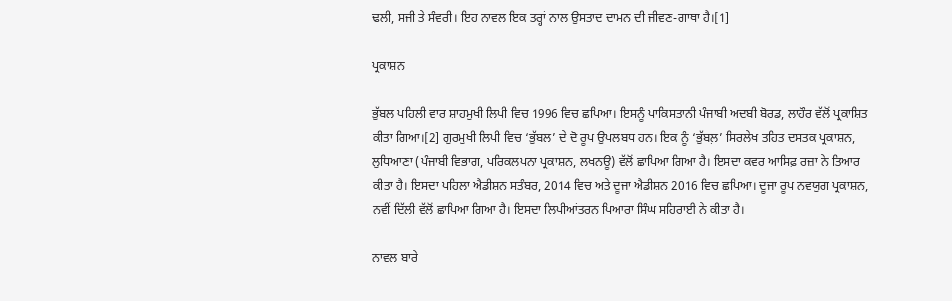ਢਲੀ, ਸਜੀ ਤੇ ਸੰਵਰੀ। ਇਹ ਨਾਵਲ ਇਕ ਤਰ੍ਹਾਂ ਨਾਲ ਉਸਤਾਦ ਦਾਮਨ ਦੀ ਜੀਵਣ-ਗਾਥਾ ਹੈ।[1]

ਪ੍ਰਕਾਸ਼ਨ

ਭੁੱਬਲ ਪਹਿਲੀ ਵਾਰ ਸ਼ਾਹਮੁਖੀ ਲਿਪੀ ਵਿਚ 1996 ਵਿਚ ਛਪਿਆ। ਇਸਨੂੰ ਪਾਕਿਸਤਾਨੀ ਪੰਜਾਬੀ ਅਦਬੀ ਬੋਰਡ, ਲਾਹੌਰ ਵੱਲੋਂ ਪ੍ਰਕਾਸ਼ਿਤ ਕੀਤਾ ਗਿਆ।[2] ਗੁਰਮੁਖੀ ਲਿਪੀ ਵਿਚ ‘ਭੁੱਬਲ’ ਦੇ ਦੋ ਰੂਪ ਉਪਲਬਧ ਹਨ। ਇਕ ਨੂੰ ‘ਭੁੱਬਲ਼’ ਸਿਰਲੇਖ ਤਹਿਤ ਦਸਤਕ ਪ੍ਰਕਾਸ਼ਨ, ਲੁਧਿਆਣਾ (ਪੰਜਾਬੀ ਵਿਭਾਗ, ਪਰਿਕਲਪਨਾ ਪ੍ਰਕਾਸ਼ਨ, ਲਖਨਊ) ਵੱਲੋਂ ਛਾਪਿਆ ਗਿਆ ਹੈ। ਇਸਦਾ ਕਵਰ ਆਸਿਫ਼ ਰਜ਼ਾ ਨੇ ਤਿਆਰ ਕੀਤਾ ਹੈ। ਇਸਦਾ ਪਹਿਲਾ ਐਡੀਸ਼ਨ ਸਤੰਬਰ, 2014 ਵਿਚ ਅਤੇ ਦੂਜਾ ਐਡੀਸ਼ਨ 2016 ਵਿਚ ਛਪਿਆ। ਦੂਜਾ ਰੂਪ ਨਵਯੁਗ ਪ੍ਰਕਾਸ਼ਨ, ਨਵੀਂ ਦਿੱਲੀ ਵੱਲੋਂ ਛਾਪਿਆ ਗਿਆ ਹੈ। ਇਸਦਾ ਲਿਪੀਆਂਤਰਨ ਪਿਆਰਾ ਸਿੰਘ ਸਹਿਰਾਈ ਨੇ ਕੀਤਾ ਹੈ।

ਨਾਵਲ ਬਾਰੇ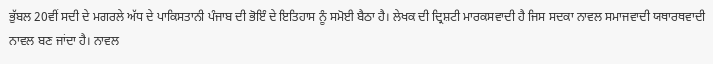ਭੁੱਬਲ 20ਵੀਂ ਸਦੀ ਦੇ ਮਗਰਲੇ ਅੱਧ ਦੇ ਪਾਕਿਸਤਾਨੀ ਪੰਜਾਬ ਦੀ ਭੋਇੰ ਦੇ ਇਤਿਹਾਸ ਨੂੰ ਸਮੋਈ ਬੈਠਾ ਹੈ। ਲੇਖਕ ਦੀ ਦ੍ਰਿਸ਼ਟੀ ਮਾਰਕਸਵਾਦੀ ਹੈ ਜਿਸ ਸਦਕਾ ਨਾਵਲ ਸਮਾਜਵਾਦੀ ਯਥਾਰਥਵਾਦੀ ਨਾਵਲ ਬਣ ਜਾਂਦਾ ਹੈ। ਨਾਵਲ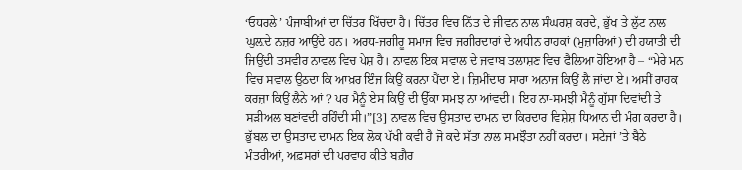‘ਓਧਰਲੇ’ ਪੰਜਾਬੀਆਂ ਦਾ ਚਿੱਤਰ ਖਿੱਚਦਾ ਹੈ। ਚਿੱਤਰ ਵਿਚ ਨਿੱਤ ਦੇ ਜੀਵਨ ਨਾਲ ਸੰਘਰਸ਼ ਕਰਦੇ, ਭੁੱਖ ਤੇ ਲੁੱਟ ਨਾਲ ਘੁਲ਼ਦੇ ਨਜ਼ਰ ਆਉਂਦੇ ਹਨ। ਅਰਧ-ਜਗੀਰੂ ਸਮਾਜ ਵਿਚ ਜਗੀਰਦਾਰਾਂ ਦੇ ਅਧੀਨ ਰਾਹਕਾਂ (ਮੁਜ਼ਾਰਿਆਂ) ਦੀ ਹਯਾਤੀ ਦੀ ਜਿਉਂਦੀ ਤਸਵੀਰ ਨਾਵਲ ਵਿਚ ਪੇਸ਼ ਹੈ। ਨਾਵਲ ਇਕ ਸਵਾਲ ਦੇ ਜਵਾਬ ਤਲਾਸ਼ਣ ਵਿਚ ਫੈਲਿਆ ਹੋਇਆ ਹੈ – “ਮੇਰੇ ਮਨ ਵਿਚ ਸਵਾਲ ਉਠਦਾ ਕਿ ਆਖ਼ਰ ਇੰਜ ਕਿਉਂ ਕਰਨਾ ਪੈਂਦਾ ਏ। ਜ਼ਿਮੀਂਦਾਰ ਸਾਰਾ ਅਨਾਜ ਕਿਉਂ ਲੈ ਜਾਂਦਾ ਏ। ਅਸੀਂ ਰਾਹਕ ਕਰਜ਼ਾ ਕਿਉਂ ਲੈਨੇ ਆਂ ? ਪਰ ਮੈਨੂੰ ਏਸ ਕਿਉਂ ਦੀ ਉੱਕਾ ਸਮਝ ਨਾ ਆਂਵਦੀ। ਇਹ ਨਾ-ਸਮਝੀ ਮੈਨੂੰ ਗੁੱਸਾ ਦਿਵਾਂਦੀ ਤੇ ਸੜੀਅਲ ਬਣਾਂਵਦੀ ਰਹਿੰਦੀ ਸੀ।”[3] ਨਾਵਲ ਵਿਚ ਉਸਤਾਦ ਦਾਮਨ ਦਾ ਕਿਰਦਾਰ ਵਿਸ਼ੇਸ਼ ਧਿਆਨ ਦੀ ਮੰਗ ਕਰਦਾ ਹੈ। ਭੁੱਬਲ ਦਾ ਉਸਤਾਦ ਦਾਮਨ ਇਕ ਲੋਕ ਪੱਖੀ ਕਵੀ ਹੈ ਜੋ ਕਦੇ ਸੱਤਾ ਨਾਲ ਸਮਝੌਤਾ ਨਹੀਂ ਕਰਦਾ। ਸਟੇਜਾਂ ’ਤੇ ਬੈਠੇ ਮੰਤਰੀਆਂ, ਅਫ਼ਸਰਾਂ ਦੀ ਪਰਵਾਹ ਕੀਤੇ ਬਗ਼ੈਰ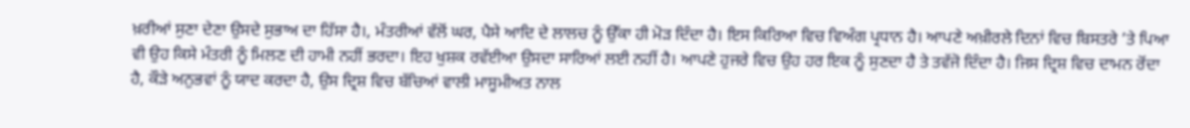ਖ਼ਰੀਆਂ ਸੁਣਾ ਦੇਣਾ ਉਸਦੇ ਸੁਭਾਅ ਦਾ ਹਿੱਸਾ ਹੈ।, ਮੰਤਰੀਆਂ ਵੱਲੋਂ ਘਰ, ਪੈਸੇ ਆਦਿ ਦੇ ਲਾਲਚ ਨੂੰ ਉੱਕਾ ਹੀ ਮੋੜ ਦਿੰਦਾ ਹੈ। ਇਸ ਕਿਰਿਆ ਵਿਚ ਵਿਅੰਗ ਪ੍ਰਧਾਨ ਹੈ। ਆਪਣੇ ਅਖ਼ੀਰਲੇ ਦਿਨਾਂ ਵਿਚ ਬਿਸਤਰੇ ’ਤੇ ਪਿਆ ਵੀ ਉਹ ਕਿਸੇ ਮੰਤਰੀ ਨੂੰ ਮਿਲਣ ਦੀ ਹਾਮੀ ਨਹੀਂ ਭਰਦਾ। ਇਹ ਖੁਸ਼ਕ ਰਵੱਈਆ ਉਸਦਾ ਸਾਰਿਆਂ ਲਈ ਨਹੀਂ ਹੈ। ਆਪਣੇ ਹੁਜਰੇ ਵਿਚ ਉਹ ਹਰ ਇਕ ਨੂੰ ਸੁਣਦਾ ਹੈ ਤੇ ਤਵੱਜੋ ਦਿੰਦਾ ਹੈ। ਜਿਸ ਦ੍ਰਿਸ਼ ਵਿਚ ਦਾਮਨ ਰੋਂਦਾ ਹੈ, ਕੌੜੇ ਅਨੁਭਵਾਂ ਨੂੰ ਯਾਦ ਕਰਦਾ ਹੈ, ਉਸ ਦ੍ਰਿਸ਼ ਵਿਚ ਬੱਚਿਆਂ ਵਾਲੀ ਮਾਸੂਮੀਅਤ ਨਾਲ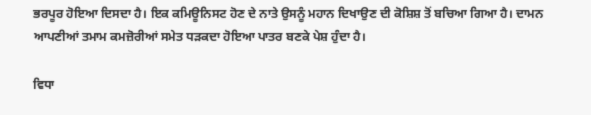ਭਰਪੂਰ ਹੋਇਆ ਦਿਸਦਾ ਹੈ। ਇਕ ਕਮਿਊਨਿਸਟ ਹੋਣ ਦੇ ਨਾਤੇ ਉਸਨੂੰ ਮਹਾਨ ਦਿਖਾਉਣ ਦੀ ਕੋਸ਼ਿਸ਼ ਤੋਂ ਬਚਿਆ ਗਿਆ ਹੈ। ਦਾਮਨ ਆਪਣੀਆਂ ਤਮਾਮ ਕਮਜ਼ੋਰੀਆਂ ਸਮੇਤ ਧੜਕਦਾ ਹੋਇਆ ਪਾਤਰ ਬਣਕੇ ਪੇਸ਼ ਹੁੰਦਾ ਹੈ।

ਵਿਧਾ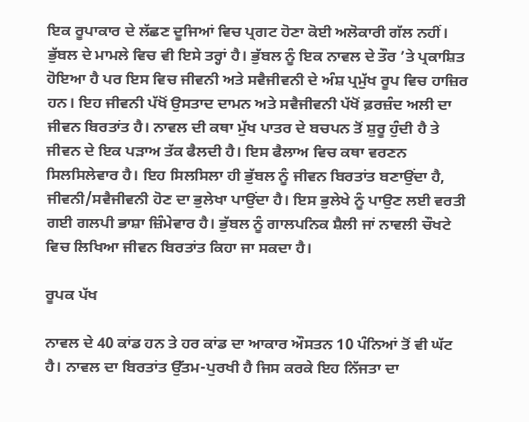ਇਕ ਰੂਪਾਕਾਰ ਦੇ ਲੱਛਣ ਦੂਜਿਆਂ ਵਿਚ ਪ੍ਰਗਟ ਹੋਣਾ ਕੋਈ ਅਲੋਕਾਰੀ ਗੱਲ ਨਹੀਂ। ਭੁੱਬਲ ਦੇ ਮਾਮਲੇ ਵਿਚ ਵੀ ਇਸੇ ਤਰ੍ਹਾਂ ਹੈ। ਭੁੱਬਲ ਨੂੰ ਇਕ ਨਾਵਲ ਦੇ ਤੌਰ ’ਤੇ ਪ੍ਰਕਾਸ਼ਿਤ ਹੋਇਆ ਹੈ ਪਰ ਇਸ ਵਿਚ ਜੀਵਨੀ ਅਤੇ ਸਵੈਜੀਵਨੀ ਦੇ ਅੰਸ਼ ਪ੍ਰਮੁੱਖ ਰੂਪ ਵਿਚ ਹਾਜ਼ਿਰ ਹਨ। ਇਹ ਜੀਵਨੀ ਪੱਖੋਂ ਉਸਤਾਦ ਦਾਮਨ ਅਤੇ ਸਵੈਜੀਵਨੀ ਪੱਖੋਂ ਫ਼ਰਜ਼ੰਦ ਅਲੀ ਦਾ ਜੀਵਨ ਬਿਰਤਾਂਤ ਹੈ। ਨਾਵਲ ਦੀ ਕਥਾ ਮੁੱਖ ਪਾਤਰ ਦੇ ਬਚਪਨ ਤੋਂ ਸ਼ੁਰੂ ਹੁੰਦੀ ਹੈ ਤੇ ਜੀਵਨ ਦੇ ਇਕ ਪੜਾਅ ਤੱਕ ਫੈਲਦੀ ਹੈ। ਇਸ ਫੈਲਾਅ ਵਿਚ ਕਥਾ ਵਰਣਨ ਸਿਲਸਿਲੇਵਾਰ ਹੈ। ਇਹ ਸਿਲਸਿਲਾ ਹੀ ਭੁੱਬਲ ਨੂੰ ਜੀਵਨ ਬਿਰਤਾਂਤ ਬਣਾਉਂਦਾ ਹੈ, ਜੀਵਨੀ/ਸਵੈਜੀਵਨੀ ਹੋਣ ਦਾ ਭੁਲੇਖਾ ਪਾਉਂਦਾ ਹੈ। ਇਸ ਭੁਲੇਖੇ ਨੂੰ ਪਾਉਣ ਲਈ ਵਰਤੀ ਗਈ ਗਲਪੀ ਭਾਸ਼ਾ ਜ਼ਿੰਮੇਵਾਰ ਹੈ। ਭੁੱਬਲ ਨੂੰ ਗਾਲਪਨਿਕ ਸ਼ੈਲੀ ਜਾਂ ਨਾਵਲੀ ਚੌਖਟੇ ਵਿਚ ਲਿਖਿਆ ਜੀਵਨ ਬਿਰਤਾਂਤ ਕਿਹਾ ਜਾ ਸਕਦਾ ਹੈ।

ਰੂਪਕ ਪੱਖ

ਨਾਵਲ ਦੇ 40 ਕਾਂਡ ਹਨ ਤੇ ਹਰ ਕਾਂਡ ਦਾ ਆਕਾਰ ਔਸਤਨ 10 ਪੰਨਿਆਂ ਤੋਂ ਵੀ ਘੱਟ ਹੈ। ਨਾਵਲ ਦਾ ਬਿਰਤਾਂਤ ਉੱਤਮ-ਪੁਰਖੀ ਹੈ ਜਿਸ ਕਰਕੇ ਇਹ ਨਿੱਜਤਾ ਦਾ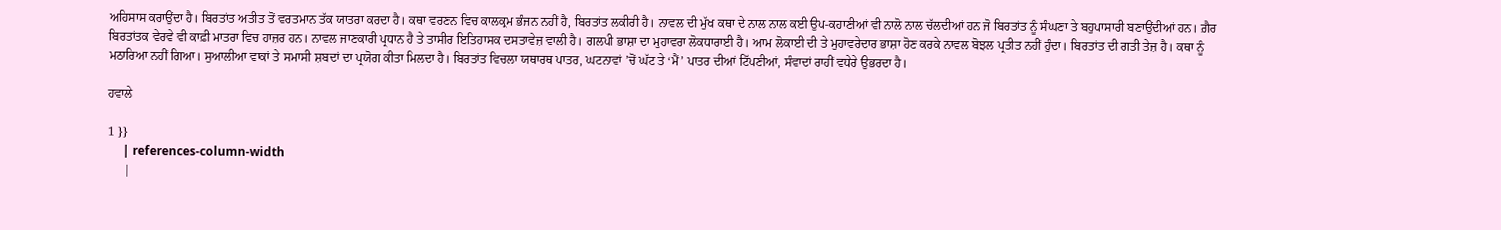ਅਹਿਸਾਸ ਕਰਾਉਂਦਾ ਹੈ। ਬਿਰਤਾਂਤ ਅਤੀਤ ਤੋਂ ਵਰਤਮਾਨ ਤੱਕ ਯਾਤਰਾ ਕਰਦਾ ਹੈ। ਕਥਾ ਵਰਣਨ ਵਿਚ ਕਾਲਕ੍ਰਮ ਭੰਜਨ ਨਹੀਂ ਹੈ, ਬਿਰਤਾਂਤ ਲਕੀਰੀ ਹੈ। ਨਾਵਲ ਦੀ ਮੁੱਖ ਕਥਾ ਦੇ ਨਾਲ ਨਾਲ ਕਈ ਉਪ-ਕਹਾਣੀਆਂ ਵੀ ਨਾਲੋ ਨਾਲ ਚੱਲਦੀਆਂ ਹਨ ਜੋ ਬਿਰਤਾਂਤ ਨੂੰ ਸੰਘਣਾ ਤੇ ਬਹੁਪਾਸਾਰੀ ਬਣਾਉਂਦੀਆਂ ਹਨ। ਗ਼ੈਰ ਬਿਰਤਾਂਤਕ ਵੇਰਵੇ ਵੀ ਕਾਫ਼ੀ ਮਾਤਰਾ ਵਿਚ ਹਾਜ਼ਰ ਹਨ। ਨਾਵਲ ਜਾਣਕਾਰੀ ਪ੍ਰਧਾਨ ਹੈ ਤੇ ਤਾਸੀਰ ਇਤਿਹਾਸਕ ਦਸਤਾਵੇਜ਼ ਵਾਲੀ ਹੈ। ਗਲਪੀ ਭਾਸ਼ਾ ਦਾ ਮੁਹਾਵਰਾ ਲੋਕਧਾਰਾਈ ਹੈ। ਆਮ ਲੋਕਾਈ ਦੀ ਤੇ ਮੁਹਾਵਰੇਦਾਰ ਭਾਸ਼ਾ ਹੋਣ ਕਰਕੇ ਨਾਵਲ ਬੋਝਲ ਪ੍ਰਤੀਤ ਨਹੀਂ ਹੁੰਦਾ। ਬਿਰਤਾਂਤ ਦੀ ਗਤੀ ਤੇਜ਼ ਹੈ। ਕਥਾ ਨੂੰ ਮਠਾਰਿਆ ਨਹੀਂ ਗਿਆ। ਸੁਆਲੀਆ ਵਾਕਾਂ ਤੇ ਸਮਾਸੀ ਸ਼ਬਦਾਂ ਦਾ ਪ੍ਰਯੋਗ ਕੀਤਾ ਮਿਲਦਾ ਹੈ। ਬਿਰਤਾਂਤ ਵਿਚਲਾ ਯਥਾਰਥ ਪਾਤਰ, ਘਟਨਾਵਾਂ ’ਚੋਂ ਘੱਟ ਤੇ ‘ਮੈਂ’ ਪਾਤਰ ਦੀਆਂ ਟਿੱਪਣੀਆਂ, ਸੰਵਾਦਾਂ ਰਾਹੀਂ ਵਧੇਰੇ ਉਭਰਦਾ ਹੈ।

ਹਵਾਲੇ

1 }}
     | references-column-width
     |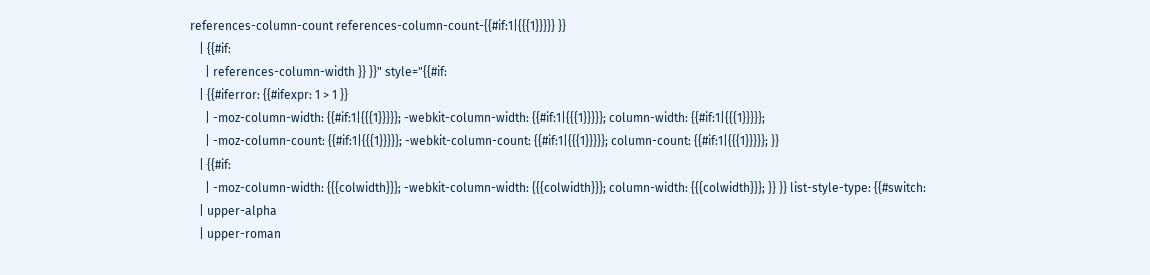references-column-count references-column-count-{{#if:1|{{{1}}}}} }}
   | {{#if:
     | references-column-width }} }}" style="{{#if:
   | {{#iferror: {{#ifexpr: 1 > 1 }}
     | -moz-column-width: {{#if:1|{{{1}}}}}; -webkit-column-width: {{#if:1|{{{1}}}}}; column-width: {{#if:1|{{{1}}}}};
     | -moz-column-count: {{#if:1|{{{1}}}}}; -webkit-column-count: {{#if:1|{{{1}}}}}; column-count: {{#if:1|{{{1}}}}}; }}
   | {{#if:
     | -moz-column-width: {{{colwidth}}}; -webkit-column-width: {{{colwidth}}}; column-width: {{{colwidth}}}; }} }} list-style-type: {{#switch:
   | upper-alpha
   | upper-roman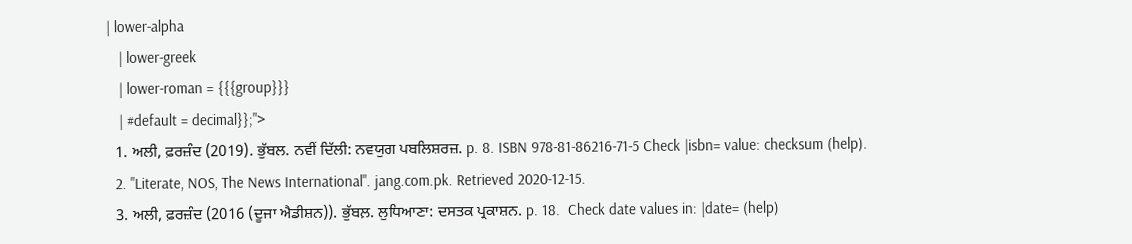| lower-alpha
   | lower-greek
   | lower-roman = {{{group}}}
   | #default = decimal}};">
  1. ਅਲੀ, ਫ਼ਰਜ਼ੰਦ (2019). ਭੁੱਬਲ. ਨਵੀਂ ਦਿੱਲੀ: ਨਵਯੁਗ ਪਬਲਿਸ਼ਰਜ਼. p. 8. ISBN 978-81-86216-71-5 Check |isbn= value: checksum (help).
  2. "Literate, NOS, The News International". jang.com.pk. Retrieved 2020-12-15.
  3. ਅਲੀ, ਫ਼ਰਜ਼ੰਦ (2016 (ਦੂਜਾ ਐਡੀਸ਼ਨ)). ਭੁੱਬਲ਼. ਲੁਧਿਆਣਾ: ਦਸਤਕ ਪ੍ਰਕਾਸ਼ਨ. p. 18.  Check date values in: |date= (help)